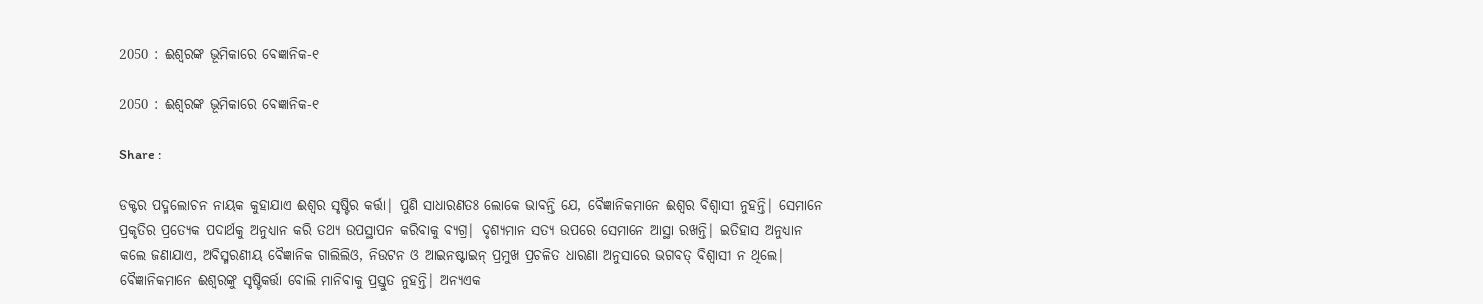2050 : ଈଶ୍ବରଙ୍କ ଭୂମିକାରେ ବେଜ୍ଞାନିକ-୧

2050 : ଈଶ୍ବରଙ୍କ ଭୂମିକାରେ ବେଜ୍ଞାନିକ-୧

Share :

ଡକ୍ଟର ପଦ୍ମଲୋଚନ ନାୟକ କୁହାଯାଏ ଈଶ୍ବର ସୃଷ୍ଟିର କର୍ତ୍ତା| ପୁଣି ସାଧାରଣତଃ ଲୋକେ ଭାବନ୍ତି ଯେ, ବୈଜ୍ଞାନିକମାନେ ଈଶ୍ବର ବିଶ୍ବାସୀ ନୁହନ୍ତି| ସେମାନେ ପ୍ରକୃତିର ପ୍ରତ୍ଯେକ ପଦାର୍ଥକୁ ଅନୁଧ୍ୟାନ କରି ତଥ୍ଯ ଉପସ୍ଥାପନ କରିବାକୁ ବ୍ଯଗ୍ର| ଦୃଶ୍ଯମାନ ସତ୍ଯ ଉପରେ ସେମାନେ ଆସ୍ଥା ରଖନ୍ତି| ଇତିହାସ ଅନୁଧ୍ୟାନ କଲେ ଜଣାଯାଏ, ଅବିସ୍ମରଣୀୟ ବୈଜ୍ଞାନିକ ଗାଲିଲିଓ, ନିଉଟନ ଓ ଆଇନଷ୍ଟାଇନ୍ ପ୍ରମୁଖ ପ୍ରଚଳିତ ଧାରଣା ଅନୁସାରେ ଭଗବତ୍ ବିଶ୍ବାସୀ ନ ଥିଲେ| ବୈଜ୍ଞାନିକମାନେ ଈଶ୍ବରଙ୍କୁ ସୃଷ୍ଟିକର୍ତ୍ତା ବୋଲି ମାନିବାକୁ ପ୍ରସ୍ତୁତ ନୁହନ୍ତି| ଅନ୍ଯଏକ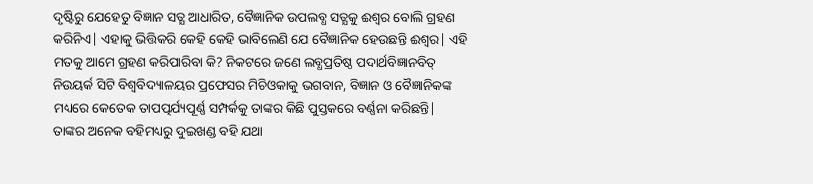ଦୃଷ୍ଟିରୁ ଯେହେତୁ ବିଜ୍ଞାନ ସତ୍ଯ ଆଧାରିତ, ବୈଜ୍ଞାନିକ ଉପଲବ୍ଧ ସତ୍ଯକୁ ଈଶ୍ବର ବୋଲି ଗ୍ରହଣ କରିନିଏ| ଏହାକୁ ଭିତ୍ତିକରି କେହି କେହି ଭାବିଲେଣି ଯେ ବୈଜ୍ଞାନିକ ହେଉଛନ୍ତି ଈଶ୍ବର| ଏହି ମତକୁ ଆମେ ଗ୍ରହଣ କରିପାରିବା କି? ନିକଟରେ ଜଣେ ଲବ୍ଧପ୍ରତିଷ୍ଠ ପଦାର୍ଥବିଜ୍ଞାନବିତ୍ ନିଉୟର୍କ ସିଟି ବିଶ୍ବବିଦ୍ୟାଳୟର ପ୍ରଫେସର ମିଚିଓକାକୁ ଭଗବାନ, ବିଜ୍ଞାନ ଓ ବୈଜ୍ଞାନିକଙ୍କ ମଧ୍ୟରେ କେତେକ ତାପତ୍ପର୍ଯ୍ୟପୂର୍ଣ୍ଣ ସମ୍ପର୍କକୁ ତାଙ୍କର କିଛି ପୁସ୍ତକରେ ବର୍ଣ୍ଣନା କରିଛନ୍ତି| ତାଙ୍କର ଅନେକ ବହିମଧ୍ୟରୁ ଦୁଇଖଣ୍ଡ ବହି ଯଥା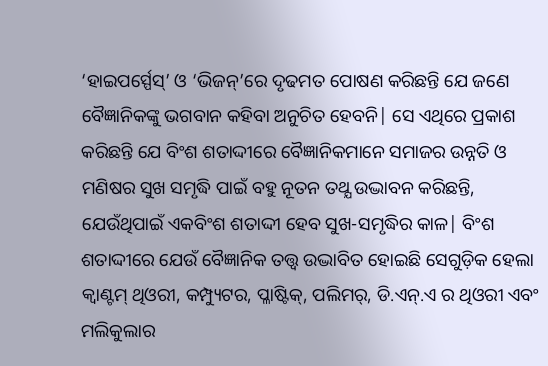‘ହାଇପର୍ସ୍ପେସ୍’ ଓ ‘ଭିଜନ୍’ରେ ଦୃଢମତ ପୋଷଣ କରିଛନ୍ତି ଯେ ଜଣେ ବୈଜ୍ଞାନିକଙ୍କୁ ଭଗବାନ କହିବା ଅନୁଚିତ ହେବନି| ସେ ଏଥିରେ ପ୍ରକାଶ କରିଛନ୍ତି ଯେ ବିଂଶ ଶତାଦ୍ଦୀରେ ବୈଜ୍ଞାନିକମାନେ ସମାଜର ଉନ୍ନତି ଓ ମଣିଷର ସୁଖ ସମୃଦ୍ଧି ପାଇଁ ବହୁ ନୂତନ ତଥ୍ଯ ଉଦ୍ଭାବନ କରିଛନ୍ତି, ଯେଉଁଥିପାଇଁ ଏକବିଂଶ ଶତାଦ୍ଦୀ ହେବ ସୁଖ-ସମୃଦ୍ଧିର କାଳ| ବିଂଶ ଶତାଦ୍ଦୀରେ ଯେଉଁ ବୈଜ୍ଞାନିକ ତତ୍ତ୍ବ ଉଦ୍ଭାବିତ ହୋଇଛି ସେଗୁଡ଼ିକ ହେଲା କ୍ବାଣ୍ଟମ୍ ଥିଓରୀ, କମ୍ପ୍ୟୁଟର, ପ୍ଳାଷ୍ଟିକ୍, ପଲିମର୍, ଡି.ଏନ୍.ଏ ର ଥିଓରୀ ଏବଂ ମଲିକୁଲାର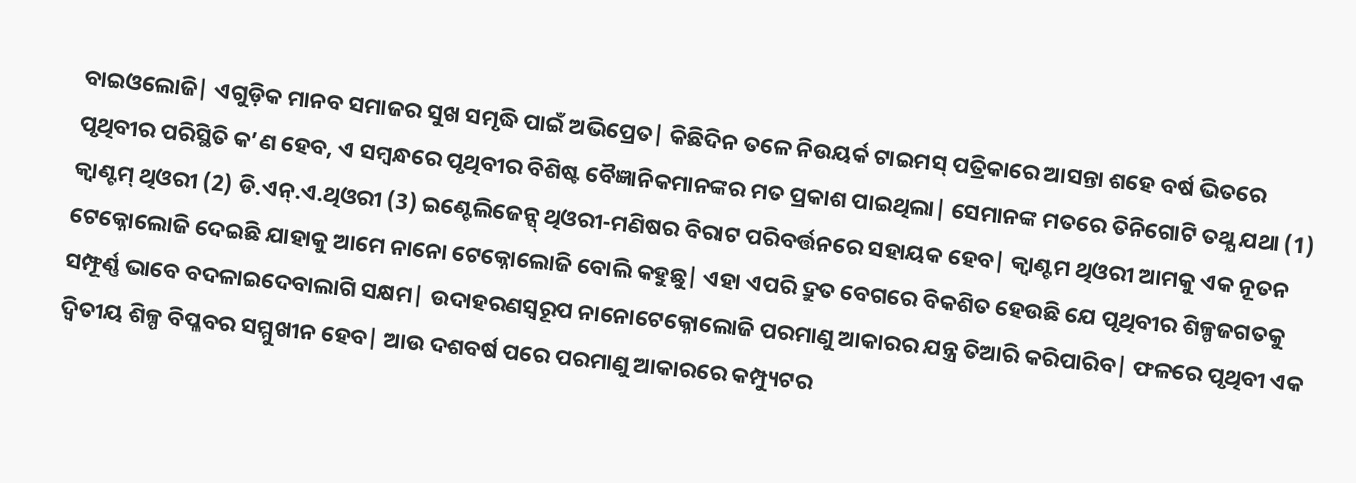ବାଇଓଲୋଜି| ଏଗୁଡ଼ିକ ମାନବ ସମାଜର ସୁଖ ସମୃଦ୍ଧି ପାଇଁ ଅଭିପ୍ରେତ| କିଛିଦିନ ତଳେ ନିଉୟର୍କ ଟାଇମସ୍ ପତ୍ରିକାରେ ଆସନ୍ତା ଶହେ ବର୍ଷ ଭିତରେ ପୃଥିବୀର ପରିସ୍ଥିତି କ’ଣ ହେବ, ଏ ସମ୍ବନ୍ଧରେ ପୃଥିବୀର ବିଶିଷ୍ଟ ବୈଜ୍ଞାନିକମାନଙ୍କର ମତ ପ୍ରକାଶ ପାଇଥିଲା| ସେମାନଙ୍କ ମତରେ ତିନିଗୋଟି ତଥ୍ଯ ଯଥା (1) କ୍ବାଣ୍ଟମ୍ ଥିଓରୀ (2) ଡି.ଏନ୍.ଏ.ଥିଓରୀ (3) ଇଣ୍ଟେଲିଜେନ୍ସ୍ ଥିଓରୀ-ମଣିଷର ବିରାଟ ପରିବର୍ତ୍ତନରେ ସହାୟକ ହେବ| କ୍ବାଣ୍ଟମ ଥିଓରୀ ଆମକୁ ଏକ ନୂତନ ଟେକ୍ନୋଲୋଜି ଦେଇଛି ଯାହାକୁ ଆମେ ନାନୋ ଟେକ୍ନୋଲୋଜି ବୋଲି କହୁଛୁ| ଏହା ଏପରି ଦ୍ରୁତ ବେଗରେ ବିକଶିତ ହେଉଛି ଯେ ପୃଥିବୀର ଶିଳ୍ପଜଗତକୁ ସମ୍ଫୂର୍ଣ୍ଣ ଭାବେ ବଦଳାଇଦେବାଲାଗି ସକ୍ଷମ| ଉଦାହରଣସ୍ବରୂପ ନାନୋଟେକ୍ନୋଲୋଜି ପରମାଣୁ ଆକାରର ଯନ୍ତ୍ର ତିଆରି କରିପାରିବ| ଫଳରେ ପୃଥିବୀ ଏକ ଦ୍ବିତୀୟ ଶିଳ୍ପ ବିପ୍ଳବର ସମ୍ମୁଖୀନ ହେବ| ଆଉ ଦଶବର୍ଷ ପରେ ପରମାଣୁ ଆକାରରେ କମ୍ପ୍ୟୁଟର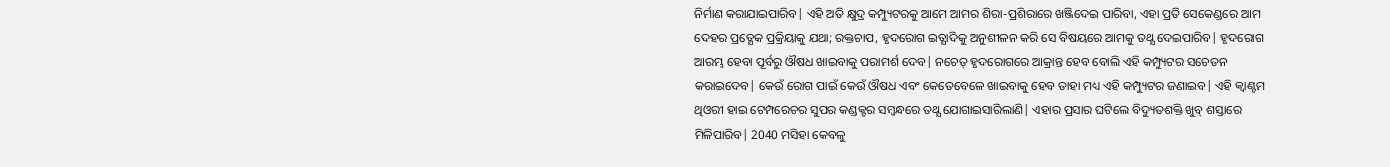ନିର୍ମାଣ କରାଯାଇପାରିବ| ଏହି ଅତି କ୍ଷୁଦ୍ର କମ୍ପ୍ୟୁଟରକୁ ଆମେ ଆମର ଶିରା-ପ୍ରଶିରାରେ ଖଞ୍ଜିଦେଇ ପାରିବା, ଏହା ପ୍ରତି ସେକେଣ୍ଡରେ ଆମ ଦେହର ପ୍ରତ୍ଯେକ ପ୍ରକ୍ରିୟାକୁ ଯଥା; ରକ୍ତଚାପ, ହୃଦରୋଗ ଇତ୍ଯାଦିକୁ ଅନୁଶୀଳନ କରି ସେ ବିଷୟରେ ଆମକୁ ତଥ୍ଯ ଦେଇପାରିବ| ହୃଦରୋଗ ଆରମ୍ଭ ହେବା ପୂର୍ବରୁ ଔଷଧ ଖାଇବାକୁ ପରାମର୍ଶ ଦେବ| ନଚେତ୍ ହୃଦରୋଗରେ ଆକ୍ରାନ୍ତ ହେବ ବୋଲି ଏହି କମ୍ପ୍ୟୁଟର ସଚେତନ କରାଇଦେବ| କେଉଁ ରୋଗ ପାଇଁ କେଉଁ ଔଷଧ ଏବଂ କେତେବେଳେ ଖାଇବାକୁ ହେବ ତାହା ମଧ୍ୟ ଏହି କମ୍ପ୍ୟୁଟର ଜଣାଇବ| ଏହି କ୍ବାଣ୍ଟମ ଥିଓରୀ ହାଇ ଟେମ୍ପରେଚର ସୁପର କଣ୍ଡକ୍ଟର ସମ୍ବନ୍ଧରେ ତଥ୍ଯ ଯୋଗାଇସାରିଲାଣି| ଏହାର ପ୍ରସାର ଘଟିଲେ ବିଦ୍ୟୁତଶକ୍ତି ଖୁବ୍ ଶସ୍ତାରେ ମିଳିପାରିବ| 2040 ମସିହା କେବଳୁ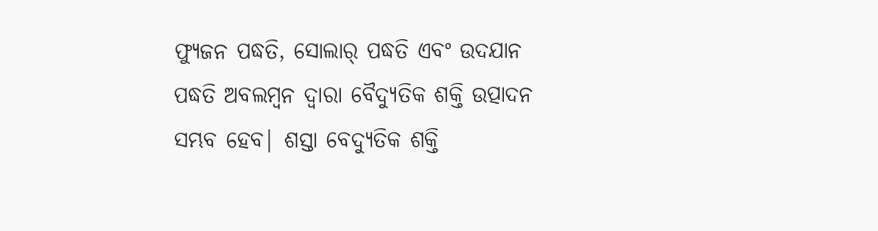ଫ୍ୟୁଜନ ପଦ୍ଧତି, ସୋଲାର୍ ପଦ୍ଧତି ଏବଂ ଉଦଯାନ ପଦ୍ଧତି ଅବଲମ୍ବନ ଦ୍ବାରା ବୈଦ୍ୟୁତିକ ଶକ୍ତି ଉତ୍ପାଦନ ସମ୍ଭବ ହେବ| ଶସ୍ତା ବେଦ୍ୟୁତିକ ଶକ୍ତି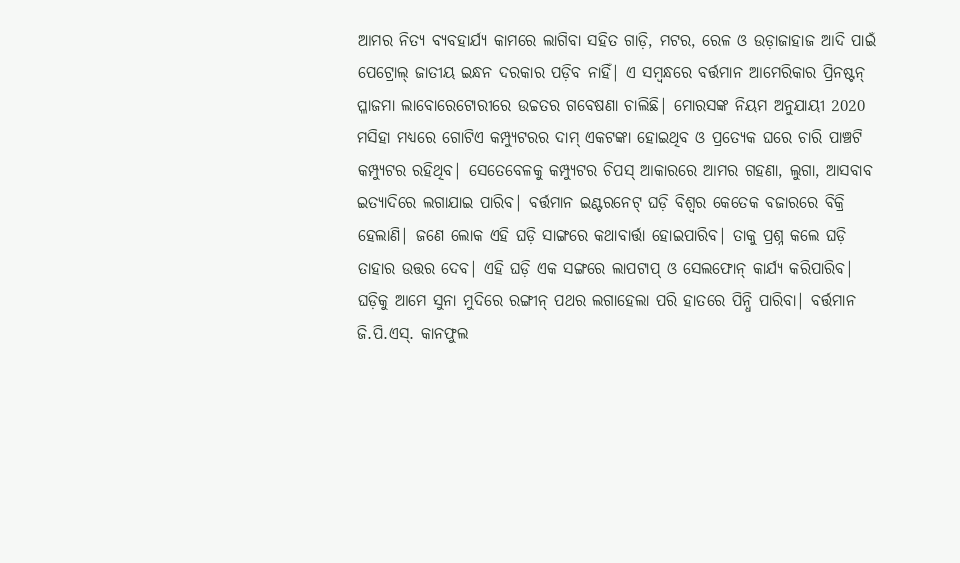ଆମର ନିତ୍ଯ ବ୍ଯବହାର୍ଯ୍ୟ କାମରେ ଲାଗିବା ସହିତ ଗାଡ଼ି, ମଟର, ରେଳ ଓ ଉଡ଼ାଜାହାଜ ଆଦି ପାଇଁ ପେଟ୍ରୋଲ୍ ଜାତୀୟ ଇନ୍ଧନ ଦରକାର ପଡ଼ିବ ନାହିଁ| ଏ ସମ୍ବନ୍ଧରେ ବର୍ତ୍ତମାନ ଆମେରିକାର ପ୍ରିନଷ୍ଟନ୍ ପ୍ଳାଜମା ଲାବୋରେଟୋରୀରେ ଉଚ୍ଚତର ଗବେଷଣା ଚାଲିଛି| ମୋରସଙ୍କ ନିୟମ ଅନୁଯାୟୀ 2020 ମସିହା ମଧ୍ୟରେ ଗୋଟିଏ କମ୍ପ୍ୟୁଟରର ଦାମ୍ ଏକଟଙ୍କା ହୋଇଥିବ ଓ ପ୍ରତ୍ଯେକ ଘରେ ଚାରି ପାଞ୍ଚଟି କମ୍ପ୍ୟୁଟର ରହିଥିବ| ସେତେବେଳକୁ କମ୍ପ୍ୟୁଟର ଚିପସ୍ ଆକାରରେ ଆମର ଗହଣା, ଲୁଗା, ଆସବାବ ଇତ୍ଯାଦିରେ ଲଗାଯାଇ ପାରିବ| ବର୍ତ୍ତମାନ ଇଣ୍ଟରନେଟ୍ ଘଡ଼ି ବିଶ୍ବର କେତେକ ବଜାରରେ ବିକ୍ରି ହେଲାଣି| ଜଣେ ଲୋକ ଏହି ଘଡ଼ି ସାଙ୍ଗରେ କଥାବାର୍ତ୍ତା ହୋଇପାରିବ| ତାକୁ ପ୍ରଶ୍ନ କଲେ ଘଡ଼ି ତାହାର ଉତ୍ତର ଦେବ| ଏହି ଘଡ଼ି ଏକ ସଙ୍ଗରେ ଲାପଟାପ୍ ଓ ସେଲଫୋନ୍ କାର୍ଯ୍ୟ କରିପାରିବ| ଘଡ଼ିକୁ ଆମେ ସୁନା ମୁଦିରେ ରଙ୍ଗୀନ୍ ପଥର ଲଗାହେଲା ପରି ହାତରେ ପିନ୍ଧି ପାରିବା| ବର୍ତ୍ତମାନ ଜି.ପି.ଏସ୍. କାନଫୁଲ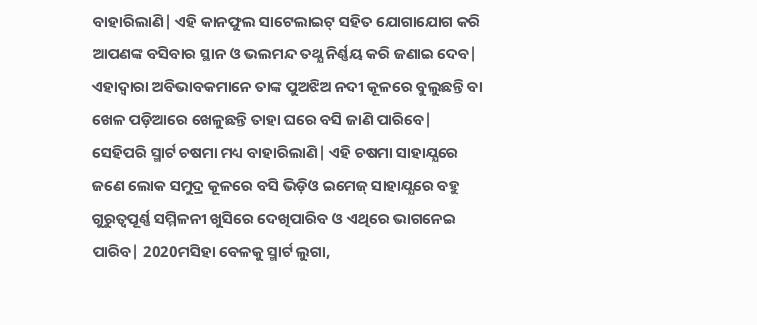ବାହାରିଲାଣି| ଏହି କାନଫୁଲ ସାଟେଲାଇଟ୍ ସହିତ ଯୋଗାଯୋଗ କରି ଆପଣଙ୍କ ବସିବାର ସ୍ଥାନ ଓ ଭଲମନ୍ଦ ତଥ୍ଯ ନିର୍ଣ୍ଣୟ କରି ଜଣାଇ ଦେବ| ଏହାଦ୍ବାରା ଅବିଭାବକମାନେ ତାଙ୍କ ପୁଅଝିଅ ନଦୀ କୂଳରେ ବୁଲୁଛନ୍ତି ବା ଖେଳ ପଡ଼ିଆରେ ଖେଳୁଛନ୍ତି ତାହା ଘରେ ବସି ଜାଣି ପାରିବେ| ସେହିପରି ସ୍ମାର୍ଟ ଚଷମା ମଧ୍ୟ ବାହାରିଲାଣି| ଏହି ଚଷମା ସାହାଯ୍ଯରେ ଜଣେ ଲୋକ ସମୁଦ୍ର କୂଳରେ ବସି ଭିଡ଼ିଓ ଇମେଜ୍ ସାହାଯ୍ଯରେ ବହୁ ଗୁରୁତ୍ବପୂର୍ଣ୍ଣ ସମ୍ମିଳନୀ ଖୁସିରେ ଦେଖିପାରିବ ଓ ଏଥିରେ ଭାଗନେଇ ପାରିବ| 2020ମସିହା ବେଳକୁ ସ୍ମାର୍ଟ ଲୁଗା,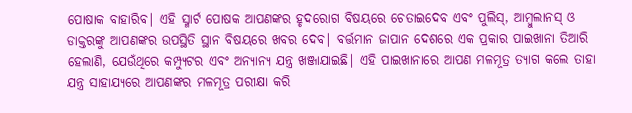ପୋଷାକ ବାହାରିବ| ଏହି ସ୍ମାର୍ଟ ପୋଷକ ଆପଣଙ୍କର ହୃଦରୋଗ ବିଷୟରେ ଚେତାଇଦେବ ଏବଂ ପୁଲିସ୍, ଆମ୍ବୁଲାନସ୍ ଓ ଡାକ୍ତରଙ୍କୁ ଆପଣଙ୍କର ଉପସ୍ଥିତି ସ୍ଥାନ ବିଷୟରେ ଖବର ଦେବ| ବର୍ତ୍ତମାନ ଜାପାନ ଦେଶରେ ଏକ ପ୍ରକାର ପାଇଖାନା ତିଆରି ହେଲାଣି, ଯେଉଁଥିରେ କମ୍ପ୍ୟୁଟର ଏବଂ ଅନ୍ଯାନ୍ଯ ଯନ୍ତ୍ର ଖଞ୍ଜାଯାଇଛି| ଏହି ପାଇଖାନାରେ ଆପଣ ମଳମୂତ୍ର ତ୍ଯାଗ କଲେ ତାହା ଯନ୍ତ୍ର ସାହାଯ୍ଯରେ ଆପଣଙ୍କର ମଳମୂତ୍ର ପରୀକ୍ଷା କରି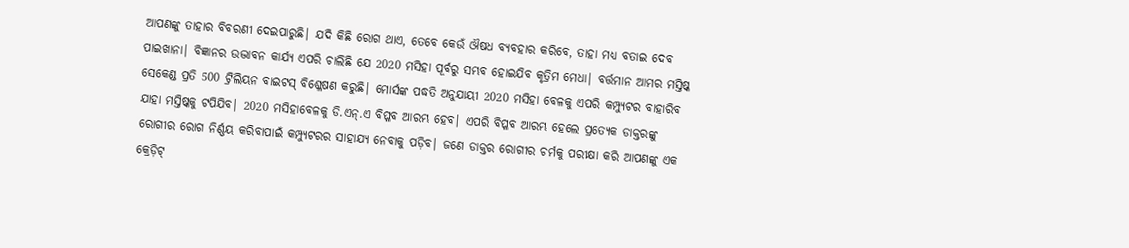ଆପଣଙ୍କୁ ତାହାର ବିବରଣୀ ଦେଇପାରୁଛି| ଯଦି କିଛି ରୋଗ ଥାଏ, ତେବେ କେଉଁ ଔଷଧ ବ୍ଯବହାର କରିବେ, ତାହା ମଧ୍ୟ ବତାଇ ଦେବ ପାଇଖାନା| ବିଜ୍ଞାନର ଉଦ୍ଭାବନ କାର୍ଯ୍ୟ ଏପରି ଚାଲିଛି ଯେ 2020 ମସିହା ପୂର୍ବରୁ ସମ୍ଭବ ହୋଇଯିବ କୃତ୍ରିମ ମେଧା| ବର୍ତ୍ତମାନ ଆମର ମସ୍ତିଷ୍କ ସେକେଣ୍ଡ ପ୍ରତି 500 ଟ୍ରିଲିୟନ ବାଇଟସ୍ ବିଶ୍ଳେଷଣ କରୁଛି| ମୋର୍ସଙ୍କ ପଦ୍ଧତି ଅନୁଯାୟୀ 2020 ମସିହା ବେଳକୁ ଏପରି କମ୍ପ୍ୟୁଟର ବାହାରିବ ଯାହା ମସ୍ତିଷ୍କକୁ ଟପିଯିବ| 2020 ମସିହାବେଳକୁ ଡି.ଏନ୍.ଏ ବିପ୍ଳବ ଆରମ୍ଭ ହେବ| ଏପରି ବିପ୍ଳବ ଆରମ୍ଭ ହେଲେ ପ୍ରତ୍ଯେକ ଡାକ୍ତରଙ୍କୁ ରୋଗୀର ରୋଗ ନିର୍ଣ୍ଣୟ କରିବାପାଇଁ କମ୍ପ୍ୟୁଟରର ସାହାଯ୍ଯ ନେବାକୁ ପଡ଼ିବ| ଜଣେ ଡାକ୍ତର ରୋଗୀର ଚର୍ମକୁ ପରୀକ୍ଷା କରି ଆପଣଙ୍କୁ ଏକ କ୍ରେଡ଼ିଟ୍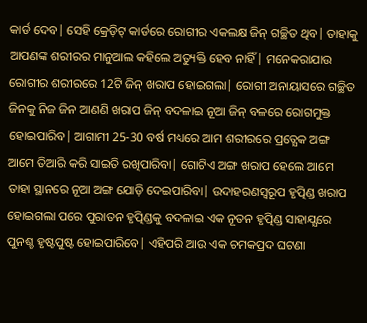କାର୍ଡ ଦେବ| ସେହି କ୍ରେଡ଼ିଟ୍ କାର୍ଡରେ ରୋଗୀର ଏକଲକ୍ଷ ଜିନ୍ ଗଚ୍ଛିତ ଥିବ| ତାହାକୁ ଆପଣଙ୍କ ଶରୀରର ମାନୁଆଲ କହିଲେ ଅତ୍ୟୁକ୍ତି ହେବ ନାହିଁ| ମନେକରାଯାଉ ରୋଗୀର ଶରୀରରେ 12ଟି ଜିନ୍ ଖରାପ ହୋଇଗଲା| ରୋଗୀ ଅନାୟାସରେ ଗଚ୍ଛିତ ଜିନକୁ ନିଜ ଜିନ ଆଣଣି ଖରାପ ଜିନ୍ ବଦଳାଇ ନୂଆ ଜିନ୍ ବଳରେ ରୋଗମୁକ୍ତ ହୋଇପାରିବ| ଆଗାମୀ 25-30 ବର୍ଷ ମଧ୍ୟରେ ଆମ ଶରୀରରେ ପ୍ରତ୍ଯେକ ଅଙ୍ଗ ଆମେ ତିଆରି କରି ସାଇତି ରଖିପାରିବା| ଗୋଟିଏ ଅଙ୍ଗ ଖରାପ ହେଲେ ଆମେ ତାହା ସ୍ଥାନରେ ନୂଆ ଅଙ୍ଗ ଯୋଡ଼ି ଦେଇପାରିବା| ଉଦାହରଣସ୍ବରୂପ ହୃତ୍ପିଣ୍ଡ ଖରାପ ହୋଇଗଲା ପରେ ପୁରାତନ ହୃତ୍ପିଣ୍ଡକୁ ବଦଳାଇ ଏକ ନୂତନ ହୃତ୍ପିଣ୍ଡ ସାହାଯ୍ଯରେ ପୁନଶ୍ଚ ହୃଷ୍ଟପୁଷ୍ଟ ହୋଇପାରିବେ| ଏହିପରି ଆଉ ଏକ ଚମକପ୍ରଦ ଘଟଣା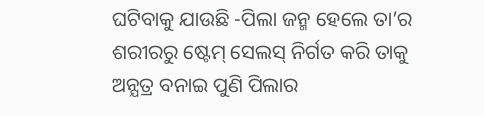ଘଟିବାକୁ ଯାଉଛି -ପିଲା ଜନ୍ମ ହେଲେ ତା’ର ଶରୀରରୁ ଷ୍ଟେମ୍ ସେଲସ୍ ନିର୍ଗତ କରି ତାକୁ ଅନ୍ଯତ୍ର ବନାଇ ପୁଣି ପିଲାର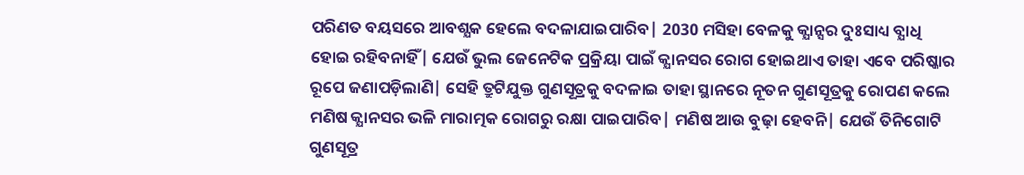ପରିଣତ ବୟସରେ ଆବଶ୍ଯକ ହେଲେ ବଦଳାଯାଇପାରିବ| 2030 ମସିହା ବେଳକୁ କ୍ଯାନ୍ସର ଦୁଃସାଧ୍ୟ ବ୍ଯାଧି ହୋଇ ରହିବନାହିଁ| ଯେଉଁ ଭୁଲ ଜେନେଟିକ ପ୍ରକ୍ରିୟା ପାଇଁ କ୍ଯାନସର ରୋଗ ହୋଇଥାଏ ତାହା ଏବେ ପରିଷ୍କାର ରୂପେ ଜଣାପଡ଼ିଲାଣି| ସେହି ତ୍ରୁଟିଯୁକ୍ତ ଗୁଣସୂତ୍ରକୁ ବଦଳାଇ ତାହା ସ୍ଥାନରେ ନୂତନ ଗୁଣସୂତ୍ରକୁ ରୋପଣ କଲେ ମଣିଷ କ୍ଯାନସର ଭଳି ମାରାତ୍ମକ ରୋଗରୁ ରକ୍ଷା ପାଇପାରିବ| ମଣିଷ ଆଉ ବୁଢ଼ା ହେବନି| ଯେଉଁ ତିନିଗୋଟି ଗୁଣସୂତ୍ର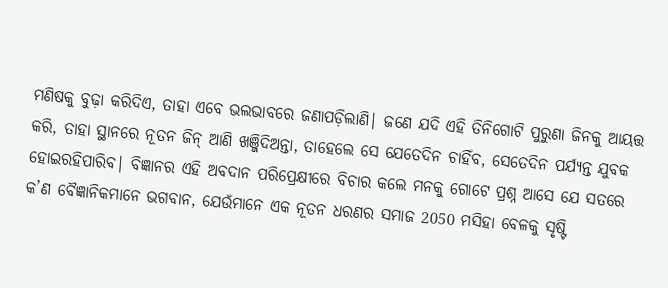ମଣିଷକୁ ବୁଢ଼ା କରିଦିଏ, ତାହା ଏବେ ଭଲଭାବରେ ଜଣାପଡ଼ିଲାଣି| ଜଣେ ଯଦି ଏହି ତିନିଗୋଟି ପୁରୁଣା ଜିନକୁ ଆୟତ୍ତ କରି, ତାହା ସ୍ଥାନରେ ନୂତନ ଜିନ୍ ଆଣି ଖଞ୍ଜିଦିଅନ୍ତା, ତାହେଲେ ସେ ଯେତେଦିନ ଚାହିଁବ, ସେତେଦିନ ପର୍ଯ୍ଯନ୍ତ ଯୁବକ ହୋଇରହିପାରିବ| ବିଜ୍ଞାନର ଏହି ଅବଦାନ ପରିପ୍ରେକ୍ଷୀରେ ବିଚାର କଲେ ମନକୁ ଗୋଟେ ପ୍ରଶ୍ନ ଆସେ ଯେ ସତରେ କ’ଣ ବୈଜ୍ଞାନିକମାନେ ଭଗବାନ, ଯେଉଁମାନେ ଏକ ନୂତନ ଧରଣର ସମାଜ 2050 ମସିହା ବେଳକୁ ସୃଷ୍ଟି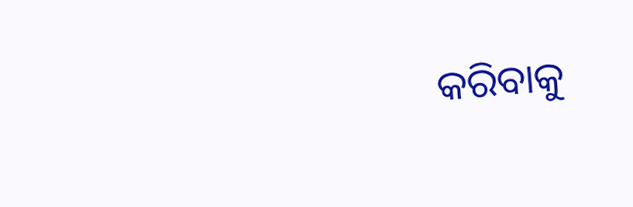କରିବାକୁ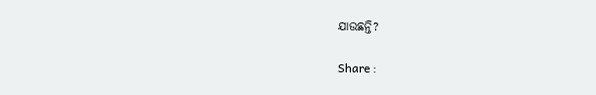ଯାଉଛନ୍ତି?

Share :